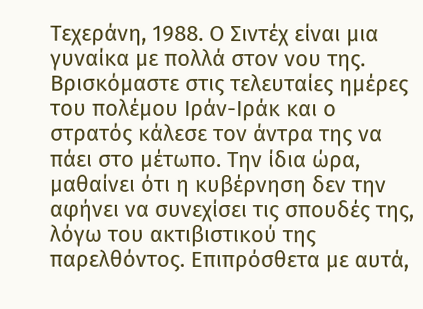Τεχεράνη, 1988. Ο Σιντέχ είναι μια γυναίκα με πολλά στον νου της. Βρισκόμαστε στις τελευταίες ημέρες του πολέμου Ιράν-Ιράκ και ο στρατός κάλεσε τον άντρα της να πάει στο μέτωπο. Την ίδια ώρα, μαθαίνει ότι η κυβέρνηση δεν την αφήνει να συνεχίσει τις σπουδές της, λόγω του ακτιβιστικού της παρελθόντος. Επιπρόσθετα με αυτά,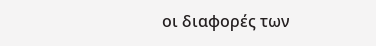οι διαφορές των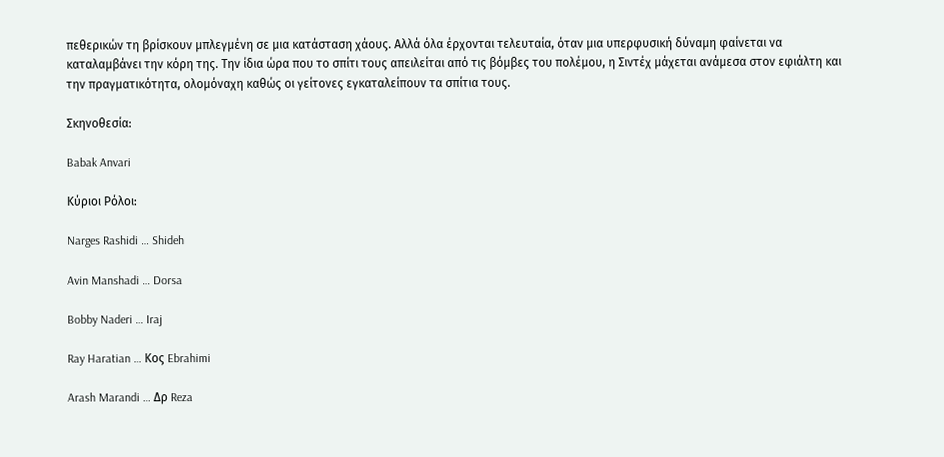πεθερικών τη βρίσκουν μπλεγμένη σε μια κατάσταση χάους. Αλλά όλα έρχονται τελευταία, όταν μια υπερφυσική δύναμη φαίνεται να καταλαμβάνει την κόρη της. Την ίδια ώρα που το σπίτι τους απειλείται από τις βόμβες του πολέμου, η Σιντέχ μάχεται ανάμεσα στον εφιάλτη και την πραγματικότητα, ολομόναχη καθώς οι γείτονες εγκαταλείπουν τα σπίτια τους.

Σκηνοθεσία:

Babak Anvari

Κύριοι Ρόλοι:

Narges Rashidi … Shideh

Avin Manshadi … Dorsa

Bobby Naderi … Iraj

Ray Haratian … Κος Ebrahimi

Arash Marandi … Δρ Reza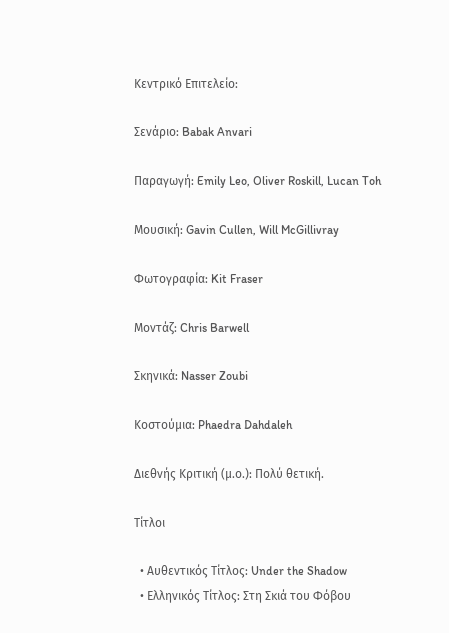Κεντρικό Επιτελείο:

Σενάριο: Babak Anvari

Παραγωγή: Emily Leo, Oliver Roskill, Lucan Toh

Μουσική: Gavin Cullen, Will McGillivray

Φωτογραφία: Kit Fraser

Μοντάζ: Chris Barwell

Σκηνικά: Nasser Zoubi

Κοστούμια: Phaedra Dahdaleh

Διεθνής Κριτική (μ.ο.): Πολύ θετική.

Τίτλοι

  • Αυθεντικός Τίτλος: Under the Shadow
  • Ελληνικός Τίτλος: Στη Σκιά του Φόβου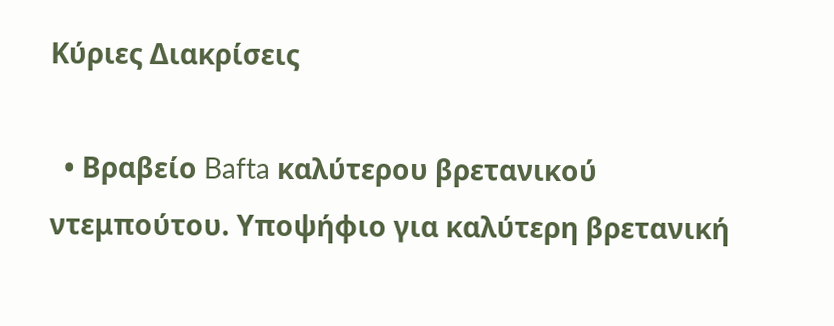Κύριες Διακρίσεις

  • Βραβείο Bafta καλύτερου βρετανικού ντεμπούτου. Υποψήφιο για καλύτερη βρετανική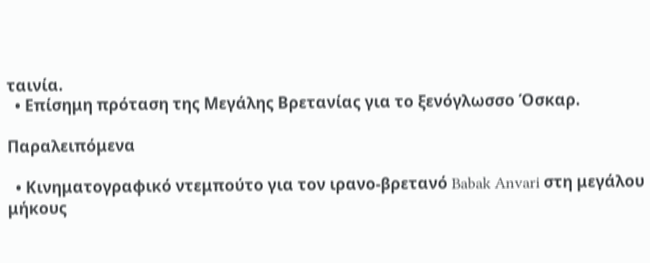ταινία.
  • Επίσημη πρόταση της Μεγάλης Βρετανίας για το ξενόγλωσσο Όσκαρ.

Παραλειπόμενα

  • Κινηματογραφικό ντεμπούτο για τον ιρανο-βρετανό Babak Anvari στη μεγάλου μήκους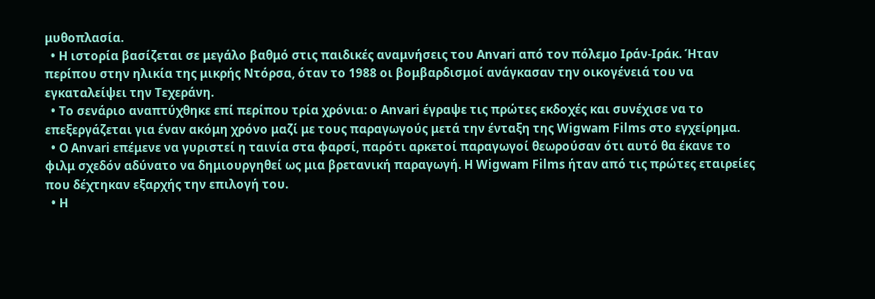μυθοπλασία.
  • Η ιστορία βασίζεται σε μεγάλο βαθμό στις παιδικές αναμνήσεις του Anvari από τον πόλεμο Ιράν-Ιράκ. Ήταν περίπου στην ηλικία της μικρής Ντόρσα, όταν το 1988 οι βομβαρδισμοί ανάγκασαν την οικογένειά του να εγκαταλείψει την Τεχεράνη.
  • Το σενάριο αναπτύχθηκε επί περίπου τρία χρόνια: ο Anvari έγραψε τις πρώτες εκδοχές και συνέχισε να το επεξεργάζεται για έναν ακόμη χρόνο μαζί με τους παραγωγούς μετά την ένταξη της Wigwam Films στο εγχείρημα.
  • Ο Anvari επέμενε να γυριστεί η ταινία στα φαρσί, παρότι αρκετοί παραγωγοί θεωρούσαν ότι αυτό θα έκανε το φιλμ σχεδόν αδύνατο να δημιουργηθεί ως μια βρετανική παραγωγή. Η Wigwam Films ήταν από τις πρώτες εταιρείες που δέχτηκαν εξαρχής την επιλογή του.
  • Η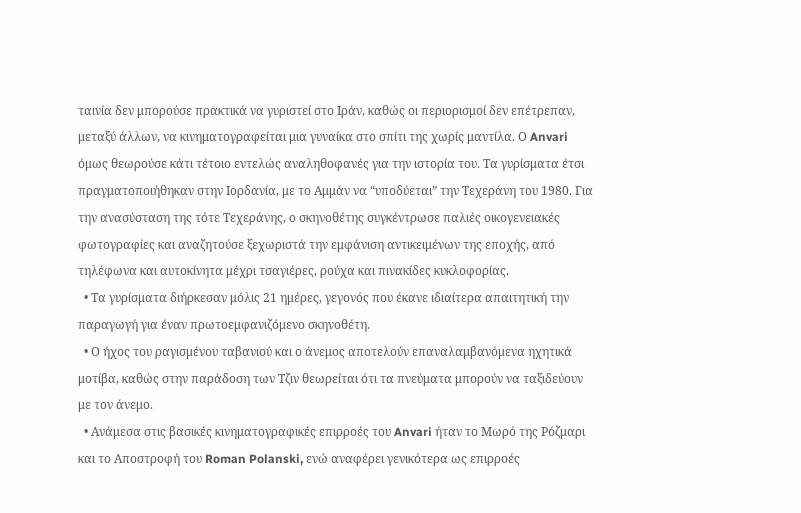ταινία δεν μπορούσε πρακτικά να γυριστεί στο Ιράν, καθώς οι περιορισμοί δεν επέτρεπαν, μεταξύ άλλων, να κινηματογραφείται μια γυναίκα στο σπίτι της χωρίς μαντίλα. Ο Anvari όμως θεωρούσε κάτι τέτοιο εντελώς αναληθοφανές για την ιστορία του. Τα γυρίσματα έτσι πραγματοποιήθηκαν στην Ιορδανία, με το Αμμάν να “υποδύεται” την Τεχεράνη του 1980. Για την ανασύσταση της τότε Τεχεράνης, ο σκηνοθέτης συγκέντρωσε παλιές οικογενειακές φωτογραφίες και αναζητούσε ξεχωριστά την εμφάνιση αντικειμένων της εποχής, από τηλέφωνα και αυτοκίνητα μέχρι τσαγιέρες, ρούχα και πινακίδες κυκλοφορίας.
  • Τα γυρίσματα διήρκεσαν μόλις 21 ημέρες, γεγονός που έκανε ιδιαίτερα απαιτητική την παραγωγή για έναν πρωτοεμφανιζόμενο σκηνοθέτη.
  • Ο ήχος του ραγισμένου ταβανιού και ο άνεμος αποτελούν επαναλαμβανόμενα ηχητικά μοτίβα, καθώς στην παράδοση των Τζιν θεωρείται ότι τα πνεύματα μπορούν να ταξιδεύουν με τον άνεμο.
  • Ανάμεσα στις βασικές κινηματογραφικές επιρροές του Anvari ήταν το Μωρό της Ρόζμαρι και το Αποστροφή του Roman Polanski, ενώ αναφέρει γενικότερα ως επιρροές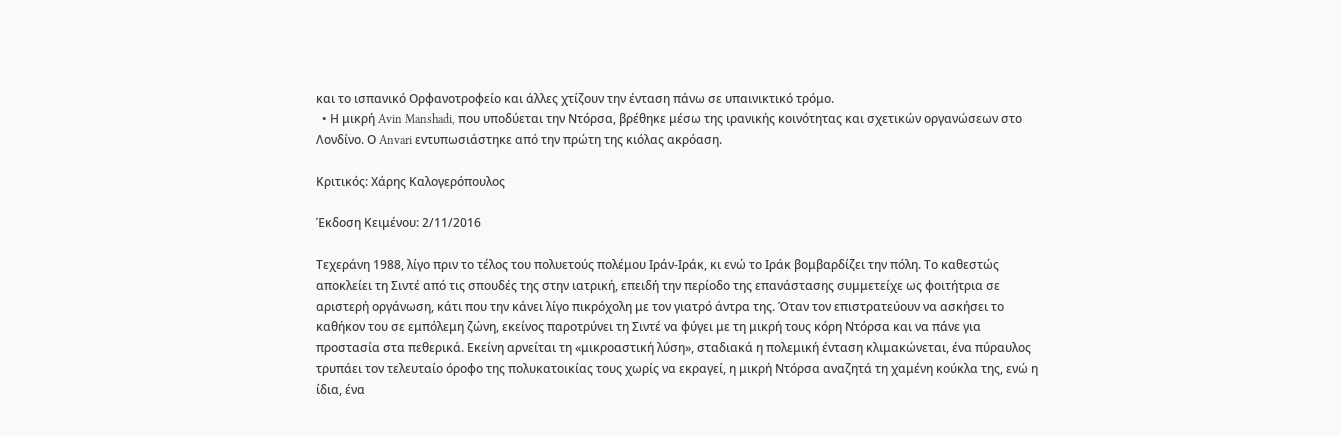και το ισπανικό Ορφανοτροφείο και άλλες χτίζουν την ένταση πάνω σε υπαινικτικό τρόμο.
  • Η μικρή Avin Manshadi, που υποδύεται την Ντόρσα, βρέθηκε μέσω της ιρανικής κοινότητας και σχετικών οργανώσεων στο Λονδίνο. Ο Anvari εντυπωσιάστηκε από την πρώτη της κιόλας ακρόαση.

Κριτικός: Χάρης Καλογερόπουλος

Έκδοση Κειμένου: 2/11/2016

Τεχεράνη 1988, λίγο πριν το τέλος του πολυετούς πολέμου Ιράν-Ιράκ, κι ενώ το Ιράκ βομβαρδίζει την πόλη. Το καθεστώς αποκλείει τη Σιντέ από τις σπουδές της στην ιατρική, επειδή την περίοδο της επανάστασης συμμετείχε ως φοιτήτρια σε αριστερή οργάνωση, κάτι που την κάνει λίγο πικρόχολη με τον γιατρό άντρα της. Όταν τον επιστρατεύουν να ασκήσει το καθήκον του σε εμπόλεμη ζώνη, εκείνος παροτρύνει τη Σιντέ να φύγει με τη μικρή τους κόρη Ντόρσα και να πάνε για προστασία στα πεθερικά. Εκείνη αρνείται τη «μικροαστική λύση», σταδιακά η πολεμική ένταση κλιμακώνεται, ένα πύραυλος τρυπάει τον τελευταίο όροφο της πολυκατοικίας τους χωρίς να εκραγεί, η μικρή Ντόρσα αναζητά τη χαμένη κούκλα της, ενώ η ίδια, ένα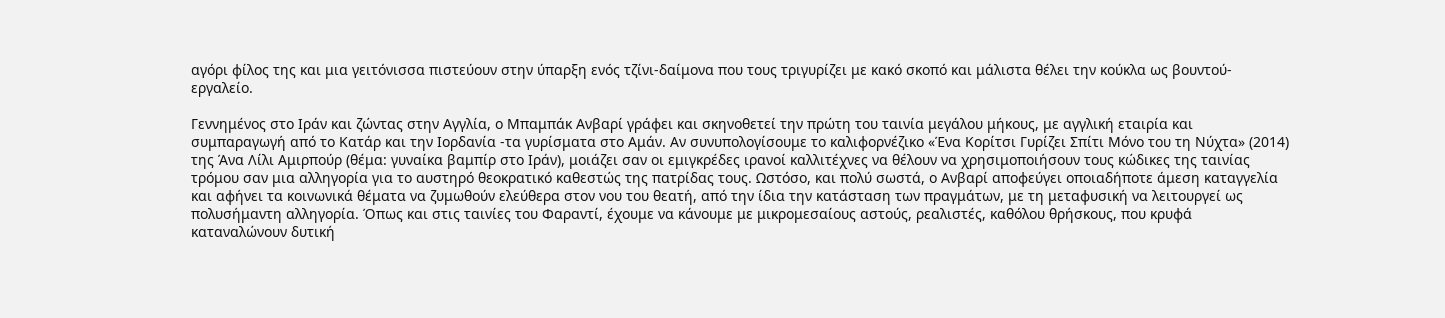αγόρι φίλος της και μια γειτόνισσα πιστεύουν στην ύπαρξη ενός τζίνι-δαίμονα που τους τριγυρίζει με κακό σκοπό και μάλιστα θέλει την κούκλα ως βουντού-εργαλείο.

Γεννημένος στο Ιράν και ζώντας στην Αγγλία, ο Μπαμπάκ Ανβαρί γράφει και σκηνοθετεί την πρώτη του ταινία μεγάλου μήκους, με αγγλική εταιρία και συμπαραγωγή από το Κατάρ και την Ιορδανία -τα γυρίσματα στο Αμάν. Αν συνυπολογίσουμε το καλιφορνέζικο «Ένα Κορίτσι Γυρίζει Σπίτι Μόνο του τη Νύχτα» (2014) της Άνα Λίλι Αμιρπούρ (θέμα: γυναίκα βαμπίρ στο Ιράν), μοιάζει σαν οι εμιγκρέδες ιρανοί καλλιτέχνες να θέλουν να χρησιμοποιήσουν τους κώδικες της ταινίας τρόμου σαν μια αλληγορία για το αυστηρό θεοκρατικό καθεστώς της πατρίδας τους. Ωστόσο, και πολύ σωστά, ο Ανβαρί αποφεύγει οποιαδήποτε άμεση καταγγελία και αφήνει τα κοινωνικά θέματα να ζυμωθούν ελεύθερα στον νου του θεατή, από την ίδια την κατάσταση των πραγμάτων, με τη μεταφυσική να λειτουργεί ως πολυσήμαντη αλληγορία. Όπως και στις ταινίες του Φαραντί, έχουμε να κάνουμε με μικρομεσαίους αστούς, ρεαλιστές, καθόλου θρήσκους, που κρυφά καταναλώνουν δυτική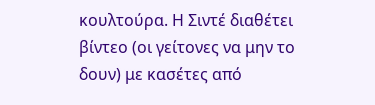κουλτούρα. Η Σιντέ διαθέτει βίντεο (οι γείτονες να μην το δουν) με κασέτες από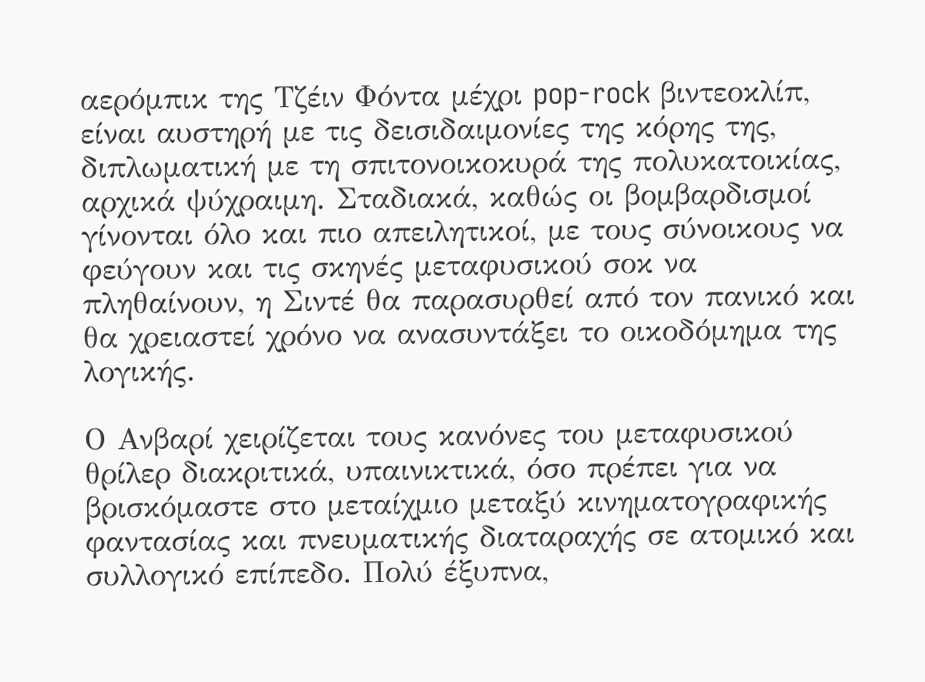αερόμπικ της Τζέιν Φόντα μέχρι pop-rock βιντεοκλίπ, είναι αυστηρή με τις δεισιδαιμονίες της κόρης της, διπλωματική με τη σπιτονοικοκυρά της πολυκατοικίας, αρχικά ψύχραιμη. Σταδιακά, καθώς οι βομβαρδισμοί γίνονται όλο και πιο απειλητικοί, με τους σύνοικους να φεύγουν και τις σκηνές μεταφυσικού σοκ να πληθαίνουν, η Σιντέ θα παρασυρθεί από τον πανικό και θα χρειαστεί χρόνο να ανασυντάξει το οικοδόμημα της λογικής.

Ο Ανβαρί χειρίζεται τους κανόνες του μεταφυσικού θρίλερ διακριτικά, υπαινικτικά, όσο πρέπει για να βρισκόμαστε στο μεταίχμιο μεταξύ κινηματογραφικής φαντασίας και πνευματικής διαταραχής σε ατομικό και συλλογικό επίπεδο. Πολύ έξυπνα,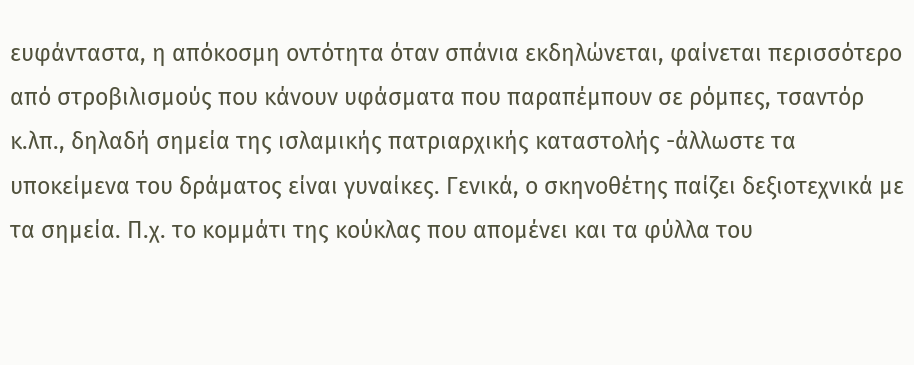ευφάνταστα, η απόκοσμη οντότητα όταν σπάνια εκδηλώνεται, φαίνεται περισσότερο από στροβιλισμούς που κάνουν υφάσματα που παραπέμπουν σε ρόμπες, τσαντόρ κ.λπ., δηλαδή σημεία της ισλαμικής πατριαρχικής καταστολής -άλλωστε τα υποκείμενα του δράματος είναι γυναίκες. Γενικά, ο σκηνοθέτης παίζει δεξιοτεχνικά με τα σημεία. Π.χ. το κομμάτι της κούκλας που απομένει και τα φύλλα του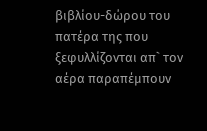βιβλίου-δώρου του πατέρα της που ξεφυλλίζονται απ` τον αέρα παραπέμπουν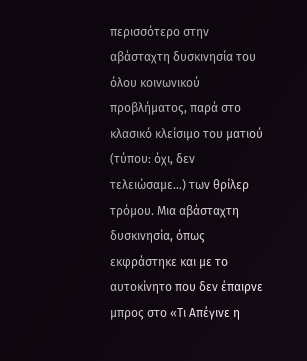περισσότερο στην αβάσταχτη δυσκινησία του όλου κοινωνικού προβλήματος, παρά στο κλασικό κλείσιμο του ματιού (τύπου: όχι, δεν τελειώσαμε…) των θρίλερ τρόμου. Μια αβάσταχτη δυσκινησία, όπως εκφράστηκε και με το αυτοκίνητο που δεν έπαιρνε μπρος στο «Τι Απέγινε η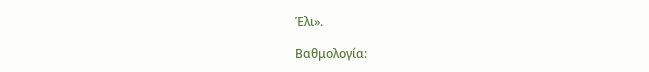Έλι».

Βαθμολογία: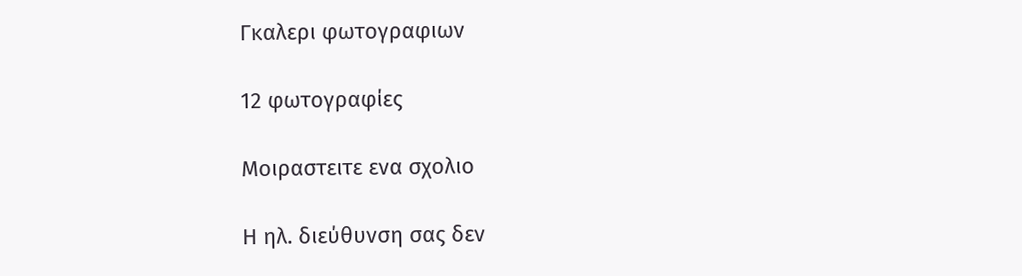Γκαλερι φωτογραφιων

12 φωτογραφίες

Μοιραστειτε ενα σχολιο

Η ηλ. διεύθυνση σας δεν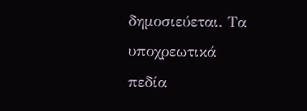δημοσιεύεται. Τα υποχρεωτικά πεδία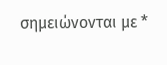σημειώνονται με *